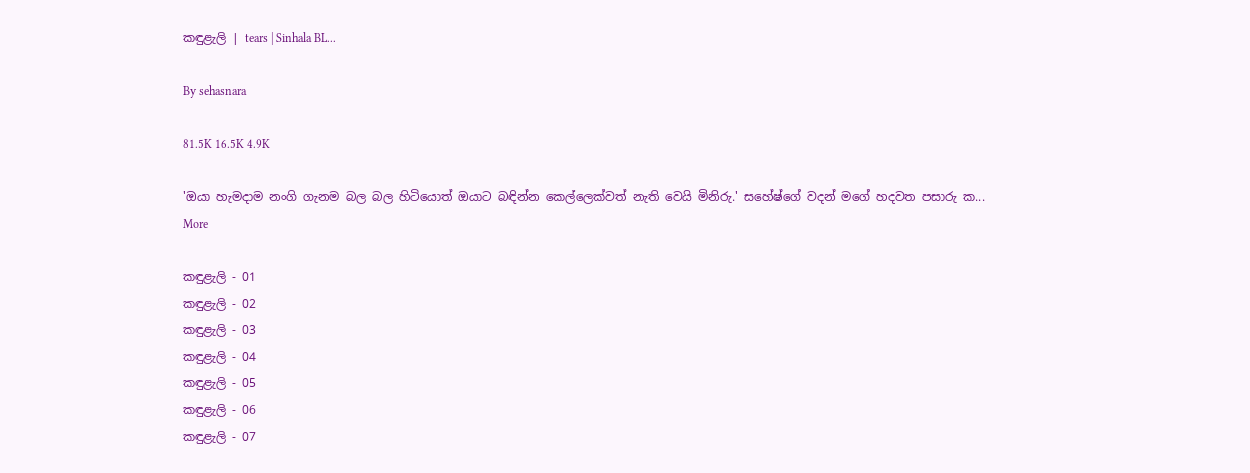කඳුළැලි | tears | Sinhala BL...

By sehasnara

81.5K 16.5K 4.9K

'ඔයා හැමදාම නංගි ගැනම බල බල හිටියොත් ඔයාට බඳින්න කෙල්ලෙක්වත් නැති වෙයි මිනිරු.' සහේෂ්ගේ වදන් මගේ හදවත පසාරු ක... More

කඳුළැලි - 01
කඳුළැලි - 02
කඳුළැලි - 03
කඳුළැලි - 04
කඳුළැලි - 05
කඳුළැලි - 06
කඳුළැලි - 07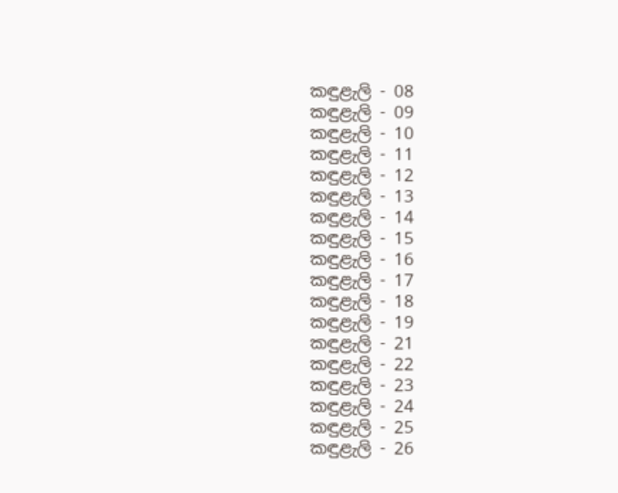කඳුළැලි - 08
කඳුළැලි - 09
කඳුළැලි - 10
කඳුළැලි - 11
කඳුළැලි - 12
කඳුළැලි - 13
කඳුළැලි - 14
කඳුළැලි - 15
කඳුළැලි - 16
කඳුළැලි - 17
කඳුළැලි - 18
කඳුළැලි - 19
කඳුළැලි - 21
කඳුළැලි - 22
කඳුළැලි - 23
කඳුළැලි - 24
කඳුළැලි - 25
කඳුළැලි - 26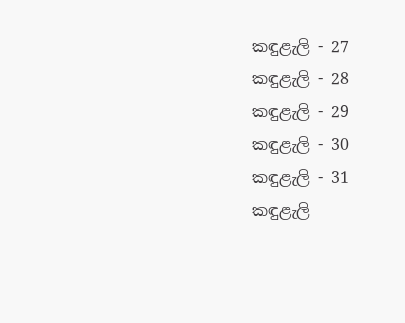කඳුළැලි - 27
කඳුළැලි - 28
කඳුළැලි - 29
කඳුළැලි - 30
කඳුළැලි - 31
කඳුළැලි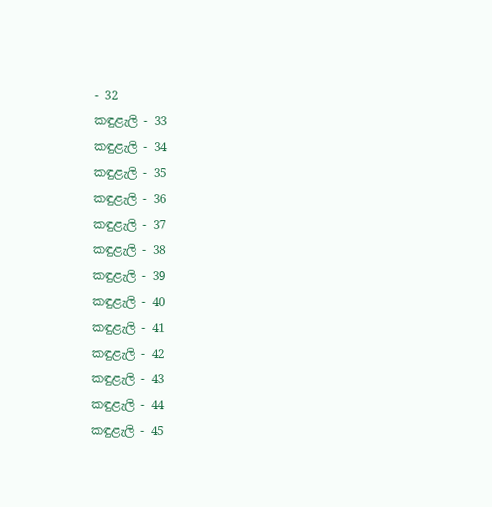- 32
කඳුළැලි - 33
කඳුළැලි - 34
කඳුළැලි - 35
කඳුළැලි - 36
කඳුළැලි - 37
කඳුළැලි - 38
කඳුළැලි - 39
කඳුළැලි - 40
කඳුළැලි - 41
කඳුළැලි - 42
කඳුළැලි - 43
කඳුළැලි - 44
කඳුළැලි - 45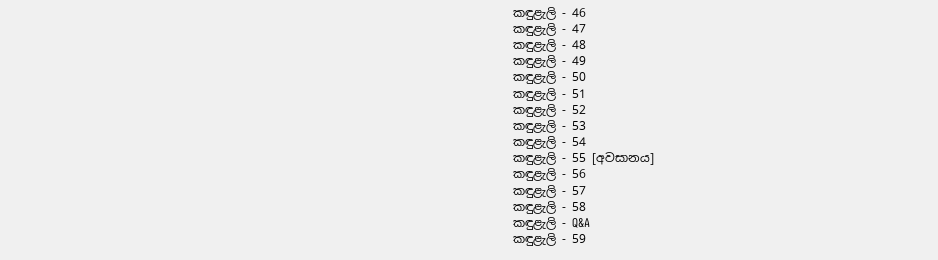කඳුළැලි - 46
කඳුළැලි - 47
කඳුළැලි - 48
කඳුළැලි - 49
කඳුළැලි - 50
කඳුළැලි - 51
කඳුළැලි - 52
කඳුළැලි - 53
කඳුළැලි - 54
කඳුළැලි - 55 [අවසානය]
කඳුළැලි - 56
කඳුළැලි - 57
කඳුළැලි - 58
කඳුළැලි - Q&A
කඳුළැලි - 59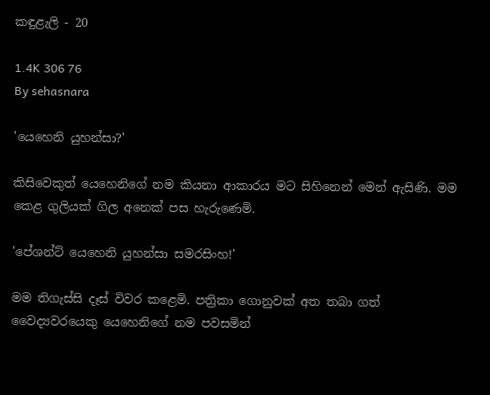කඳුළැලි - 20

1.4K 306 76
By sehasnara

'යෙහෙනි යුහන්සා?'

කිසිවෙකුත් යෙහෙනිගේ නම කියනා ආකාරය මට සිහිනෙන් මෙන් ඇසිණි. මම කෙළ ගුලියක් ගිල අනෙක් පස හැරුණෙමි.

'පේශන්ට් යෙහෙනි යුහන්සා සමරසිංහ!'

මම තිගැස්සි දෑස් විවර කළෙමි. පත්‍රිකා ගොනුවක් අත තබා ගත් වෛද්‍යවරයෙකු යෙහෙනිගේ නම පවසමින්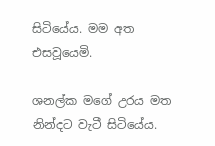සිටියේය. මම අත එසවූයෙමි.

ශනල්ක මගේ උරය මත නින්දට වැටී සිටියේය.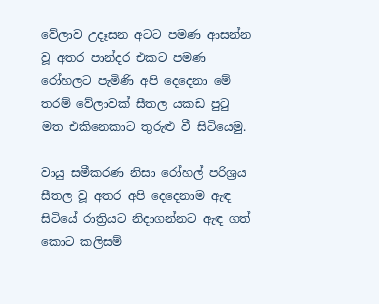වේලාව උදෑසන අටට පමණ ආසන්න වූ අතර පාන්දර එකට පමණ රෝහලට පැමිණි අපි දෙදෙනා මේ තරම් වේලාවක් සීතල යකඩ පුටු මත එකිනෙකාට තුරුළු වී සිටියෙමු.

වායු සමීකරණ නිසා ‌රෝහල් පරිශ්‍රය සීතල වූ අතර අපි දෙදෙනාම ඇඳ සිටියේ රාත්‍රියට නිදාගන්නට ඇඳ ගත් කොට කලිසම්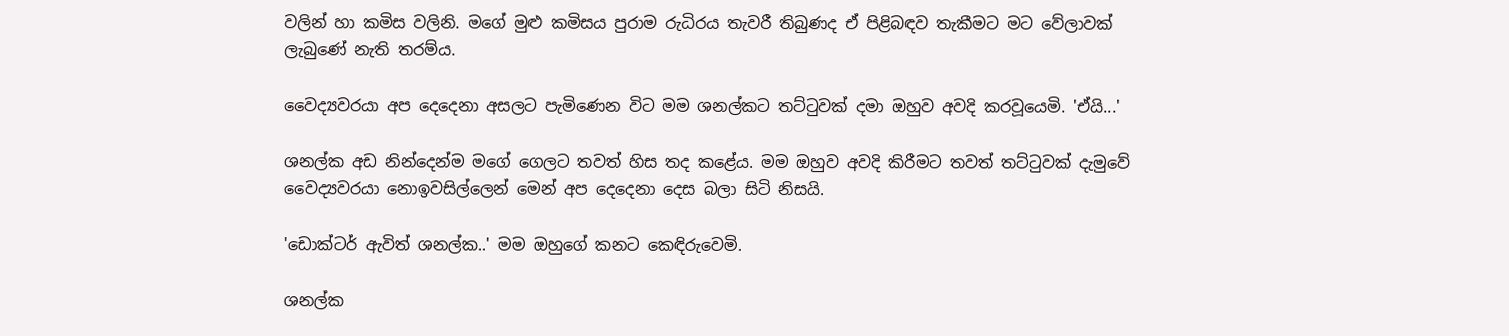වලින් හා කමිස වලිනි. මගේ මුළු කමිසය පුරාම රුධිරය තැවරී තිබුණද ඒ පිළිබඳව තැකීමට මට වේලාවක් ලැබුණේ නැති තරම්ය.

වෛද්‍යවරයා අප දෙදෙනා අසලට පැමිණෙන විට මම ශනල්කට තට්ටුවක් දමා ඔහුව අවදි කරවූයෙමි. 'ඒයි...'

ශනල්ක අඩ නින්දෙන්ම මගේ ගෙලට තවත් හිස තද කළේය. මම ඔහුව අවදි කිරීමට තවත් තට්ටුවක් දැමුවේ වෛද්‍යවරයා නොඉවසිල්ලෙන් මෙන් අප දෙදෙනා දෙස බලා සිටි නිසයි.

'ඩොක්ටර් ඇවිත් ශනල්ක..' මම ඔහුගේ කනට කෙඳිරුවෙමි.

ශනල්ක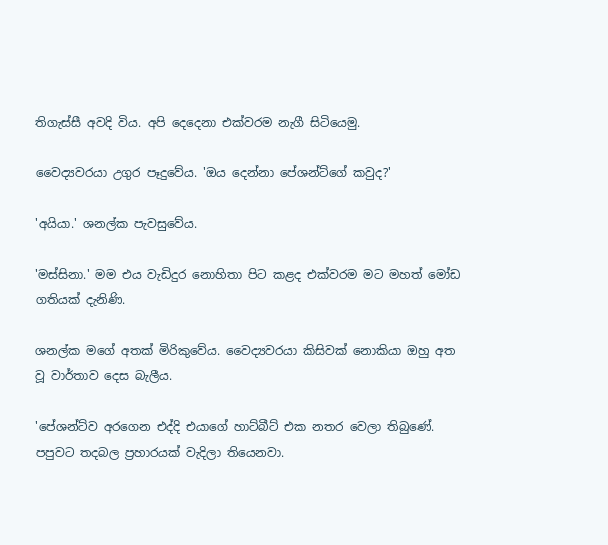තිගැස්සී අවදි විය. අපි දෙදෙනා එක්වරම නැගී සිටියෙමු.

වෛද්‍යවරයා උගුර පෑදුවේය. 'ඔය දෙන්නා පේශන්ට්ගේ කවුද?'

'අයියා.' ශනල්ක පැවසුවේය.

'මස්සිනා.' මම එය වැඩිදුර නොහිතා පිට කළද එක්වරම මට මහත් ‌මෝඩ ගතියක් දැනිණි.

ශනල්ක මගේ අතක් මිරිකුවේය. වෛද්‍යවරයා කිසිවක් නොකියා ඔහු අත වූ වාර්තාව දෙස බැලීය.

'පේශන්ට්ව අරගෙන එද්දි එයාගේ හාට්බීට් එක නතර වෙලා තිබුණේ. පපුවට තදබල ප්‍රහාරයක් වැදිලා තියෙනවා.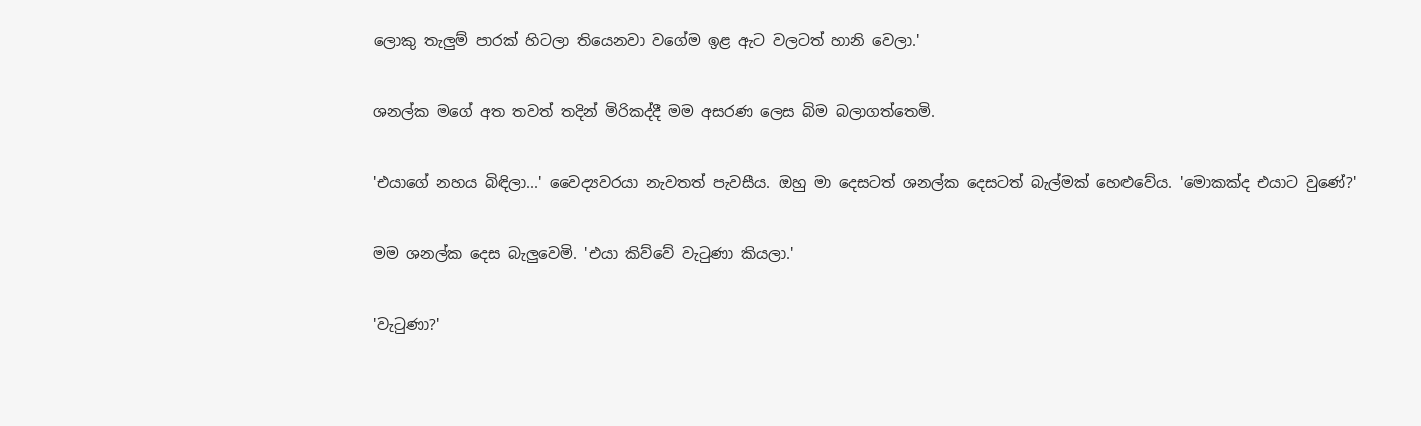ලොකු තැලුම් පාරක් ‌හිටලා තියෙනවා වගේම ඉළ ඇට වලටත් හානි වෙලා.'

ශනල්ක මගේ අත තවත් තදින් මිරිකද්දී මම අසරණ ලෙස ‌බිම බලාගත්තෙමි.

'එයාගේ නහය බිඳිලා...' වෛද්‍යවරයා නැවතත් පැවසීය. ඔහු මා දෙසටත් ශනල්ක දෙසටත් බැල්මක් හෙළුවේය. 'මොකක්ද එයාට වුණේ?'

මම ශනල්ක දෙස බැලුවෙමි. 'එයා කිව්වේ වැටුණා කියලා.'

'වැටුණා?'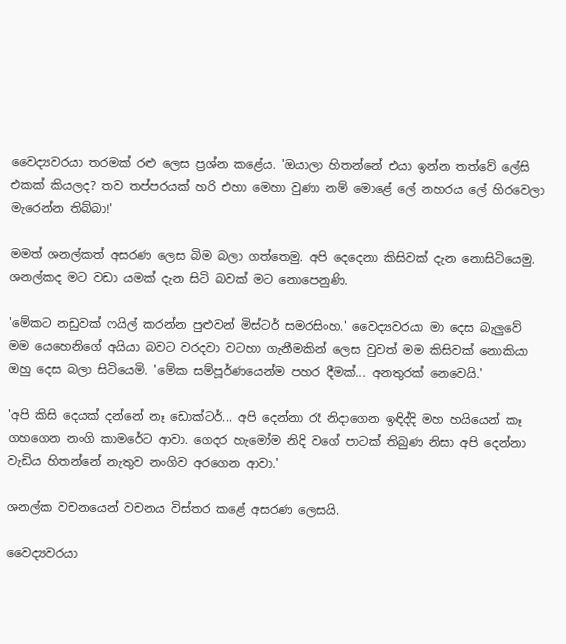වෛද්‍යවරයා තරමක් රළු ලෙස ප්‍රශ්න කළේය. 'ඔයාලා හිතන්නේ එයා ඉන්න තත්වේ ලේසි එකක් කියලද? තව තප්පරයක් හරි එහා මෙහා ‌වුණා නම් මොළේ ලේ නහරය ලේ හිරවෙලා මැරෙන්න තිබ්බා!'

මමත් ශනල්කත් අසරණ ලෙස බිම බලා ගත්තෙමු. අපි දෙදෙනා කිසිවක් දැන නොසිටියෙමු. ශනල්කද මට වඩා යමක් දැන සිටි බවක් මට නොපෙනුණි.

'මේකට නඩුවක් ෆයිල් කරන්න පුළුවන් මිස්ටර් සමරසිංහ.' වෛද්‍යවරයා මා දෙස බැලුවේ මම යෙහෙනිගේ අයියා බවට වරදවා වටහා ගැනීමකින් ලෙස වුවත් මම කිසිවක් නොකියා ඔහු දෙස බලා සිටියෙමි. 'මේක සම්පූර්ණයෙන්ම පහර දීමක්... අනතුරක් ‌නෙවෙයි.'

'අපි කිසි දෙයක් දන්නේ නෑ ඩොක්ටර්... අපි දෙන්නා රෑ නිදාගෙන ඉඳිද්දි මහ හයියෙන් කෑ ගහගෙන නංගි කාමරේට ආවා. ගෙදර හැමෝම නිදි වගේ පාටක් තිබුණ නිසා අපි දෙන්නා වැඩිය හිතන්නේ නැතුව නංගිව අරගෙන ආවා.'

ශනල්ක වචනයෙන් වචනය විස්තර කළේ අසරණ ලෙසයි.

වෛද්‍යවරයා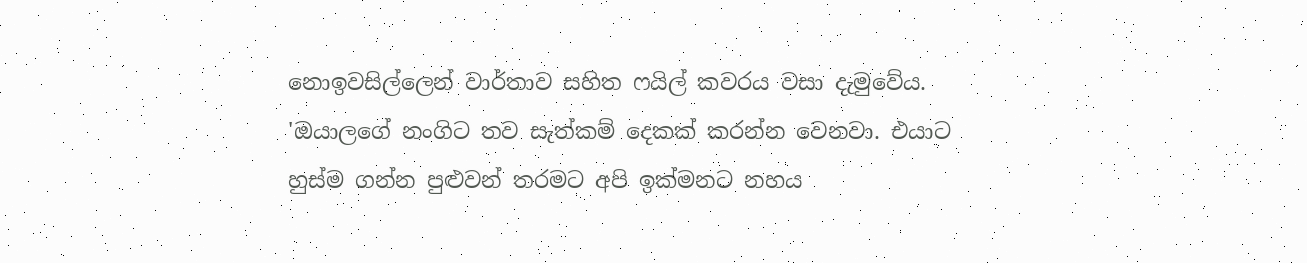නොඉවසිල්ලෙන් වාර්තාව සහිත ෆයිල් කවරය වසා දැමුවේය. 'ඔයාලගේ නංගිට තව සැත්කම් ‌දෙකක් කරන්න වෙනවා. එයාට හුස්ම ගන්න පුළුවන් තරමට අපි ඉක්මනට නහය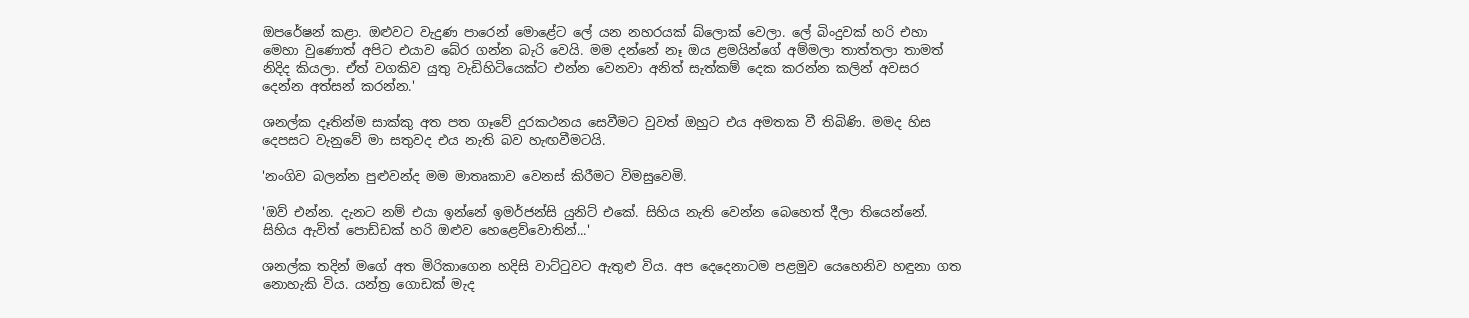ඔපරේෂන් කළා. ඔළුවට වැදුණ පාරෙන් මොළේට ලේ යන නහරයක් ‌බ්ලොක් වෙලා. ලේ බිංදුවක් හරි එහා මෙහා වුණොත් අපිට එයාව බේර ගන්න බැරි වෙයි. මම දන්නේ නෑ ඔය ළමයින්ගේ අම්මලා තාත්තලා තාමත් නිදිද කියලා. ඒත් වගකිව යුතු වැඩිහිටියෙක්ට එන්න වෙනවා අනිත් සැත්කම් දෙක කරන්න කලින් අවසර දෙන්න අත්සන් කරන්න.'

ශනල්ක දෑතින්ම සාක්කු අත පත ගෑවේ දුරකථනය ‌සෙවීමට වුවත් ඔහුට එය අමතක වී තිබිණි. මමද හිස දෙපසට වැනුවේ මා සතුවද එය නැති බව හැඟවීමටයි.

'නංගිව බලන්න පුළුවන්ද මම මාතෘකාව වෙනස් කිරීමට විමසුවෙමි.

'ඔව් එන්න. දැනට නම් එයා ඉන්නේ ඉමර්ජන්සි යුනිට් එකේ. සිහිය නැති ‌වෙන්න බෙහෙත් දීලා තියෙන්නේ. සිහිය ඇවිත් පොඩ්ඩක් හරි ඔළුව හෙළෙව්වොතින්...'

ශනල්ක තදින් මගේ අත මිරිකාගෙන හදිසි වාට්ටුවට ඇතුළු විය. අප දෙදෙනාටම පළමුව යෙහෙනිව හඳුනා ගත නොහැකි විය. යන්ත්‍ර ගොඩක් මැද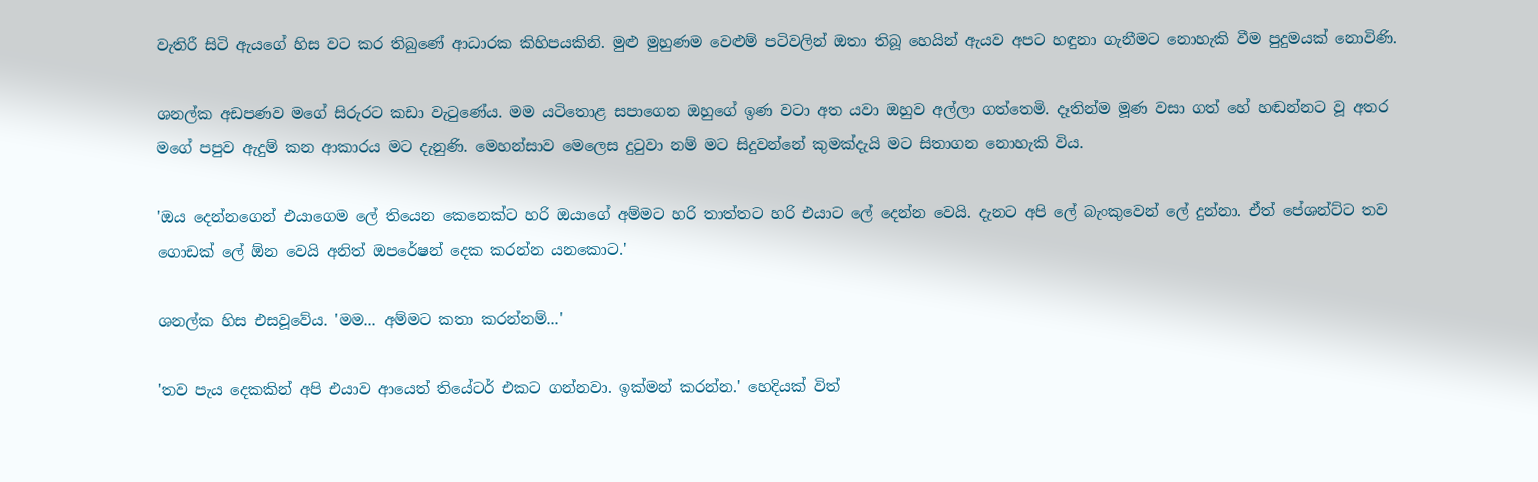වැතිරී සිටි ඇයගේ හිස වට කර තිබුණේ ආධාරක කිහිපයකිනි. මුළු මුහුණම වෙළුම් පටිවලින් ‌ඔතා තිබූ හෙයින් ඇයව අපට හඳුනා ගැනීමට නොහැකි වීම පුදුමයක් නොවිණි.

ශනල්ක අඩපණව මගේ සිරුරට කඩා වැටුණේය. මම යටිතොළ සපාගෙන ඔහුගේ ඉණ වටා අත යවා ඔහුව අල්ලා ගත්තෙමි. දෑතින්ම මූණ වසා ගත් හේ හඬන්නට වූ අතර මගේ පපුව ඇදුම් කන ආකාරය මට දැනුණි. මෙහන්සාව මෙලෙස දුටුවා නම් මට සිදුවන්නේ කුමක්දැයි මට සිතාගන නොහැකි විය.

'ඔය දෙන්නගෙන් එයාගෙම ලේ තියෙන කෙනෙක්ට හරි ඔයාගේ අම්මට හරි තාත්තට හරි එයාට ලේ දෙන්න වෙයි. දැනට අපි ලේ බැංකුවෙන් ලේ දුන්නා. ඒත් පේශන්ට්ට තව ගොඩක් ලේ ඕන වෙයි අනිත් ඔපරේෂන් දෙක කරන්න යනකොට.'

ශනල්ක හිස එසවූවේය. 'මම... අම්මට කතා කරන්නම්...'

'තව පැය දෙකකින් අපි එයාව ආයෙත් තියේටර් එකට ගන්නවා. ඉක්මන් කරන්න.' හෙදියක් විත්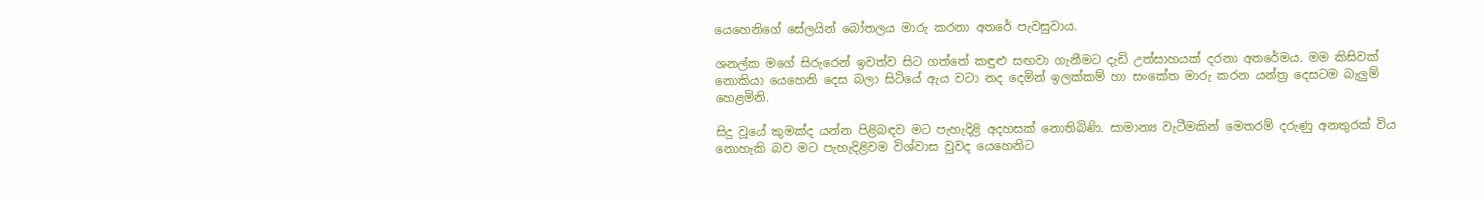යෙහෙනිගේ සේලයින් බෝතලය මාරු කරනා අතරේ පැවසුවාය.

ශනල්ක මගේ සිරුරෙන් ඉවත්ව සිට ගත්තේ කඳුළු සඟවා ගැනීමට දැඩි උත්සාහයක් දරනා අතරේමය. මම කිසිවක් නොකියා යෙහෙනි දෙස බලා සිටියේ ඇය වටා නද දෙමින් ඉලක්කම් හා සංකේත මාරු කරන යන්ත්‍ර දෙසටම බැලුම් හෙළමිනි.

සිදු වූයේ කුමක්ද යන්න පිළිබඳව මට පැහැදිළි අදහසක්‌ නොතිබිණි. සාමාන්‍ය වැටීමකින් මෙතරම් දරුණු අනතුරක් විය නොහැකි බව මට පැහැදිළිවම විශ්වාස වුවද යෙහෙනිට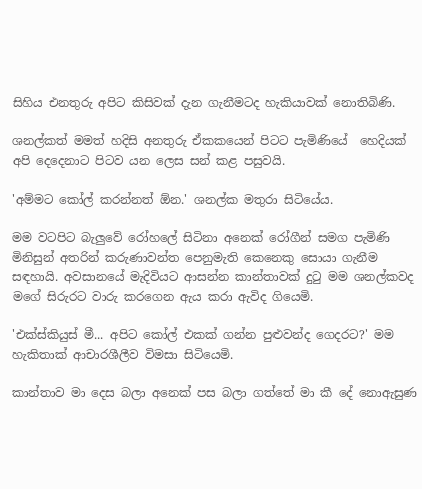සිහිය එනතුරු අපිට කිසිවක් දැන ගැනීමටද හැකියාවක් නොතිබිණි.

ශනල්කත් මමත් හදිසි අනතුරු ඒකකයෙන් පිටට පැමිණියේ  හෙදියක් අපි ‌දෙදෙනාට පිටව යන ලෙස සන් කළ පසුවයි.

'අම්මට කෝල් කරන්නත් ඕන.' ශනල්ක මතුරා සිටියේය.

මම වටපිට බැලුවේ රෝහලේ සිටිනා අනෙක් රෝගීන් සමග පැමිණි මිනිසුන් අතරින් කරුණාවන්ත පෙනුමැති කෙනෙකු සොයා ගැනීම සඳහායි. අවසානයේ මැදිවියට ආසන්න කාන්තාවක් දුටු මම ශනල්කවද මගේ සිරුරට වාරු කරගෙන ඇය කරා ඇවිද ගියෙමි.

'එක්ස්කියුස් මී... අපිට කෝල් එකක් ගන්න පුළුවන්ද ගෙදරට?' මම හැකිතාක් ආචාරශීලීව විමසා සිටියෙමි.

කාන්තාව මා දෙස බලා අනෙක් පස බලා ගත්තේ මා කී දේ නොඇසුණ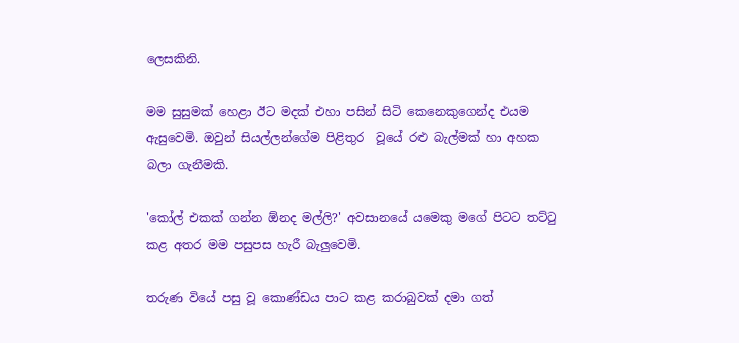ලෙසකිනි.

මම සුසුමක් හෙළා ඊට මදක් එහා පසින් ‌සිටි කෙනෙකුගෙන්ද එයම ඇසුවෙමි. ඔවුන් සියල්ලන්ගේම පිළිතුර  වූයේ රළු බැල්මක් හා අහක බලා ගැනීමකි.

'කෝල් එකක් ගන්න ඕනද මල්ලි?' අවසානයේ යමෙකු මගේ පිටට තට්ටු කළ අතර මම පසුපස හැරී බැලුවෙමි.

තරුණ වියේ පසු වූ කොණ්ඩය පාට කළ කරාබුවක් දමා ගත්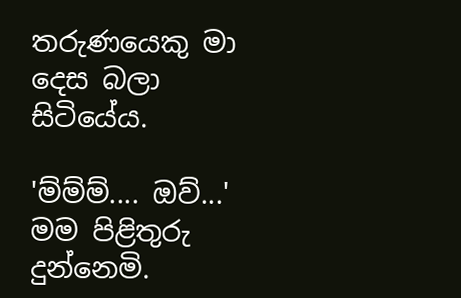තරුණයෙකු මා දෙස බලා සිටියේය.

'ම්ම්ම්.... ඔව්...' මම පිළිතුරු දුන්නෙමි.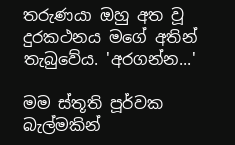තරුණයා ඔහු අත වූ දුරකථනය මගේ අතින් තැබුවේය. 'අරගන්න...'

මම ස්තූති පූර්වක බැල්මකින්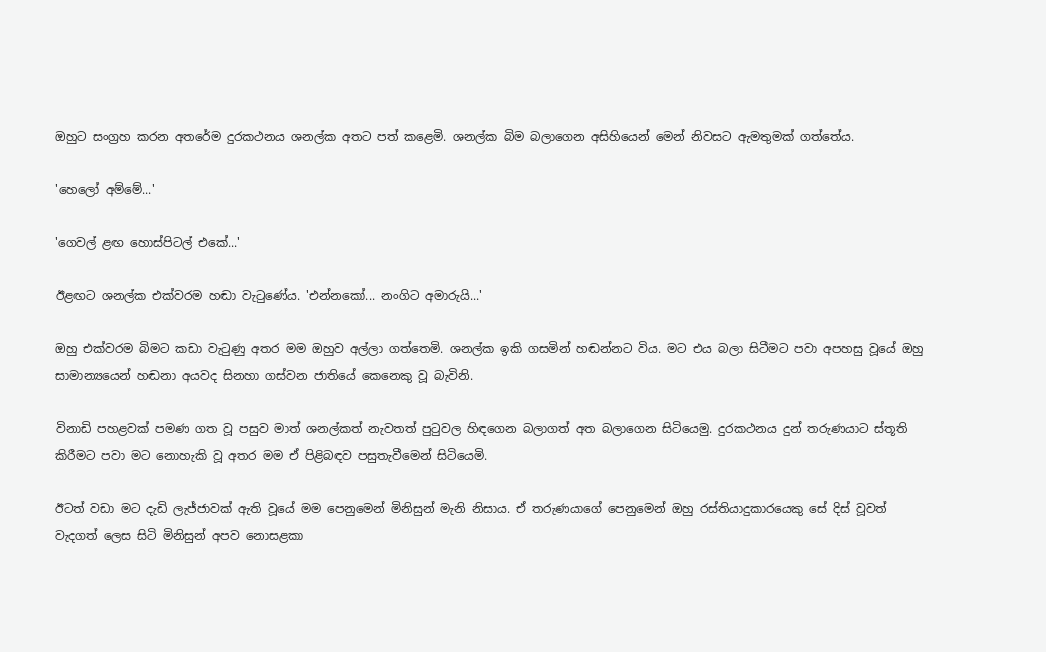ඔහුට සංග්‍රහ කරන අතරේම දුරකථනය ශනල්ක අතට පත් කළෙමි. ශනල්ක බිම බලාගෙන අසිහියෙන් මෙන් නිවසට ඇමතුමක් ගත්තේය.

'හෙලෝ අම්මේ...'

'ගෙවල් ළඟ හොස්පිටල් එකේ...'

ඊළඟට ශනල්ක එක්වරම හඬා වැටුණේය. 'එන්නකෝ... නංගිට අමාරුයි...'

ඔහු එක්වරම බිමට කඩා වැටුණු අතර මම ඔහුව අල්ලා ගත්තෙමි. ශනල්ක ඉකි ගසමින් හඬන්නට විය. මට එය බලා සිටීමට පවා අපහසු වූයේ ඔහු සාමාන්‍යයෙන් හඬනා අයවද සිනහා ගස්වන ජාතියේ කෙනෙකු වූ බැවිනි.

විනාඩි පහළවක් පමණ ගත වූ පසුව මාත් ශනල්කත් නැවතත් පුටුවල හිඳගෙන බලාගත් අත බලාගෙන සිටියෙමු. දුරකථනය දුන් තරුණයාට ස්තූති කිරීමට පවා මට නොහැකි වූ අතර මම ඒ පිළිබඳව පසුතැවීමෙන් සිටියෙමි.

ඊටත් වඩා මට දැඩි ලැජ්ජාවක් ඇති වූයේ මම පෙනුමෙන් මිනිසුන් මැනි නිසාය. ඒ තරුණයාගේ පෙනුමෙන් ඔහු රස්තියාදුකාරයෙකු සේ දිස් වූවත් වැදගත් ලෙස සිටි මිනිසුන් අපව නොසළකා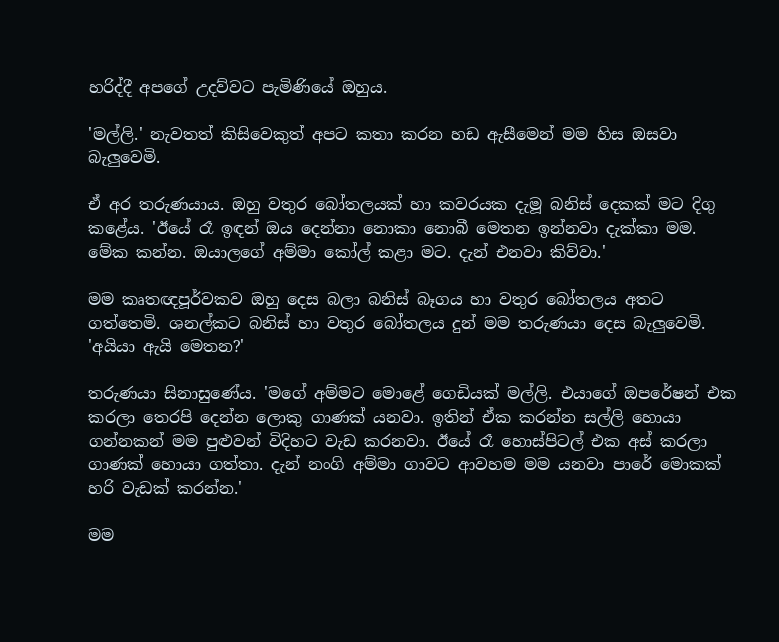හරිද්දී අපගේ උදව්වට පැමිණියේ ඔහුය.

'මල්ලි.' නැවතත් කිසිවෙකුත් අපට කතා කරන හඩ ඇසීමෙන් මම හිස ඔසවා බැලුවෙමි.

ඒ අර තරුණයාය. ඔහු වතුර බෝතලයක් හා කවරයක දැමූ බනිස් ‌දෙකක් මට දිගු කළේය. 'ඊයේ රෑ ඉඳන් ඔය දෙන්නා නොකා නොබී මෙතන ඉන්නවා දැක්කා මම. මේක කන්න. ඔයාලගේ අම්මා කෝල් කළා මට. දැන් එනවා කිව්වා.'

මම කෘතඥපූර්වකව ඔහු දෙස බලා බනිස් බෑගය හා වතුර බෝතලය අතට ගත්තෙමි. ශනල්කට බනිස් ‌හා වතුර බෝතලය දුන් මම තරුණයා දෙස බැලුවෙමි. 'අයියා ඇයි මෙතන?'

තරුණයා සිනාසුණේය. 'මගේ අම්මට මොළේ ගෙඩියක් මල්ලි. එයාගේ ඔපරේෂන් එක කරලා තෙරපි දෙන්න ලොකු ගාණක් යනවා. ඉතින් ඒක කරන්න සල්ලි හොයා ගන්නකන් මම පුළුවන් විදිහට වැඩ කරනවා. ඊයේ රෑ හොස්පිටල් එක අස් කරලා ගාණක් හොයා ගත්තා. දැන් නංගි අම්මා ගාවට ආවහම මම යනවා පාරේ මොකක් හරි වැඩක් කරන්න.'

මම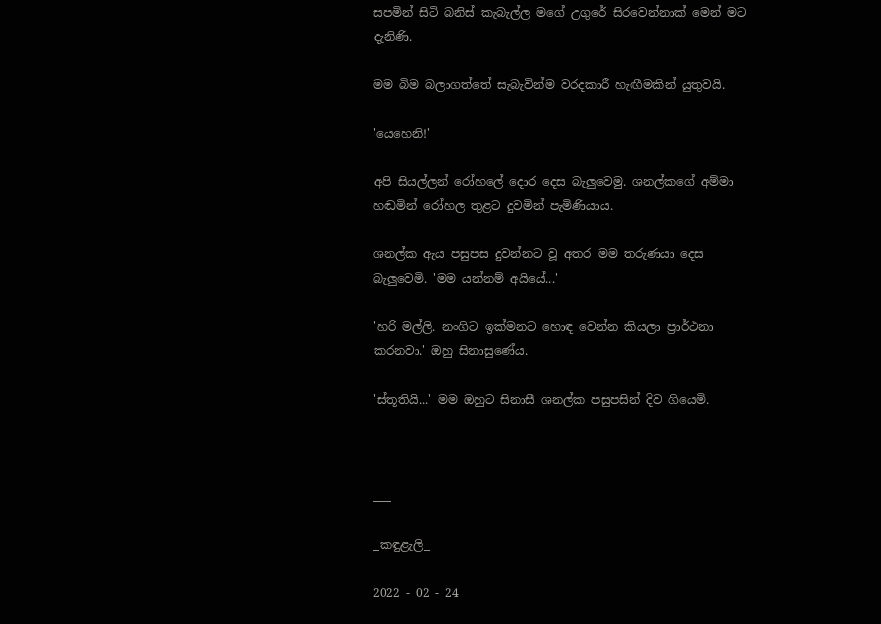සපමින් සිටි බනිස් කැබැල්ල මගේ උගුරේ සිරවෙන්නාක් මෙන් මට දැනිණි.

මම බිම බලාගත්තේ සැබැවින්ම වරදකාරී හැඟීමකින් යුතුවයි.

'යෙහෙනි!'

අපි සියල්ලන් රෝහලේ දොර දෙස බැලුවෙමු. ශනල්කගේ අම්මා හඬමින් රෝහල තුළට දුවමින් පැමිණියාය.

ශනල්ක ඇය පසුපස දුවන්නට වූ අතර මම තරුණයා දෙස බැලුවෙමි. 'මම යන්නම් අයියේ...'

'හරි මල්ලි. නංගිට ඉක්මනට හොඳ වෙන්න කියලා ප්‍රාර්ථනා කරනවා.' ඔහු සිනාසුණේය.

'ස්තූතියි...' මම ඔහුට සිනාසී ශනල්ක පසුපසින් දිව ගියෙමි.



___

_කඳුළැලි_

2022 - 02 - 24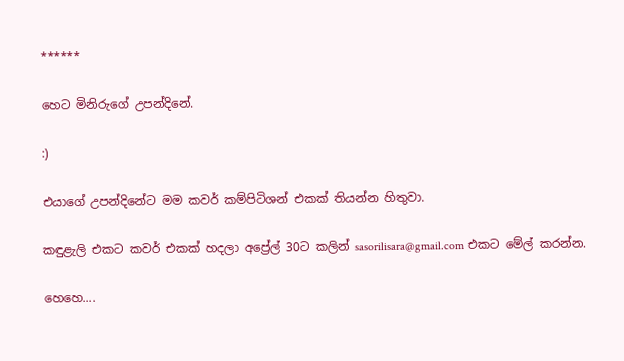******

හෙට මිනිරුගේ උපන්දිනේ.

:)

එයාගේ උපන්දිනේට මම කවර් කම්පිටිශන් එකක් තියන්න හිතුවා.

කඳුළැලි එකට කවර් එකක් හදලා අප්‍රේල් 30ට කලින් sasorilisara@gmail.com එකට මේල් කරන්න.

හෙහ‌ෙ....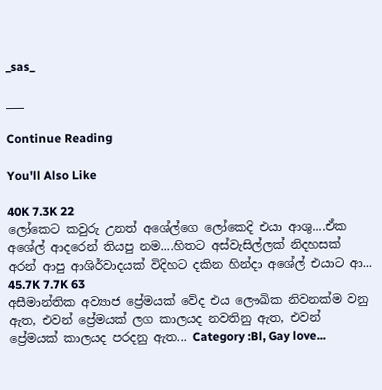_sas_

___

Continue Reading

You'll Also Like

40K 7.3K 22
ලෝකෙට කවුරු උනත් අශේල්ගෙ ලෝකෙදි එයා ආශු....ඒක අශේල් ආදරෙන් තියපු නම....හිතට අස්වැසිල්ලක් නිදහසක් අරන් ආපු ආශිර්වාදයක් විදිහට දකින හින්දා අශේල් එයාට ආ...
45.7K 7.7K 63
අසීමාන්තික අව්‍යාජ ප්‍රේමයක් වේද එය ලෞඛික නිවනක්ම වනු ඇත, එවන් ප්‍රේමයක් ලග කාලයද නවතිනු ඇත, එවන් ප්‍රේමයක් කාලයද පරදනු ඇත... Category :Bl, Gay love...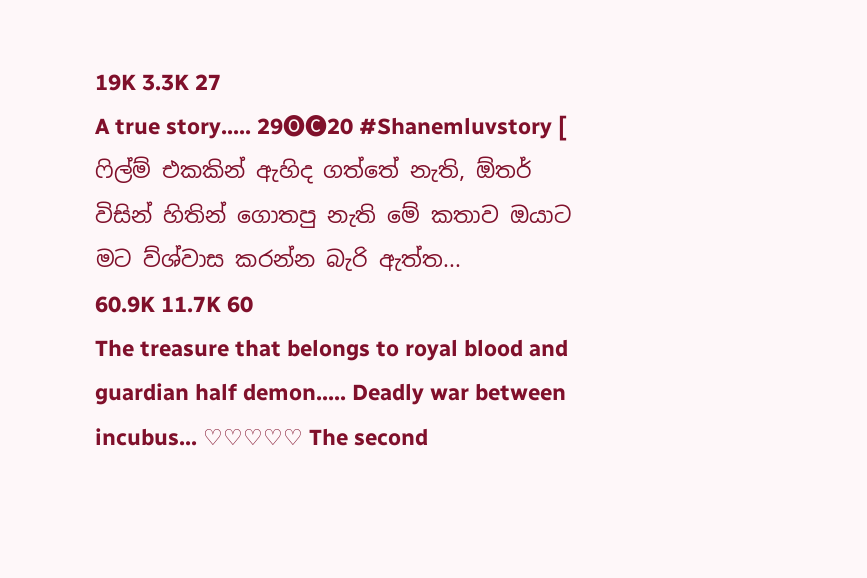19K 3.3K 27
A true story..... 29🅞🅒20 #Shanemluvstory [ ෆිල්ම් එකකින් ඇහිද ගත්තේ නැති, ඕතර් විසින් හිතින් ගොතපු නැති මේ කතාව ඔයාට මට ව්ශ්වාස කරන්න බැරි ඇත්ත...
60.9K 11.7K 60
The treasure that belongs to royal blood and guardian half demon..... Deadly war between incubus... ♡♡♡♡♡ The second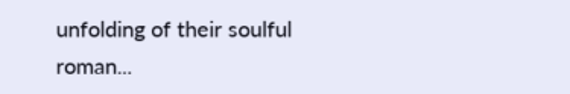unfolding of their soulful roman...